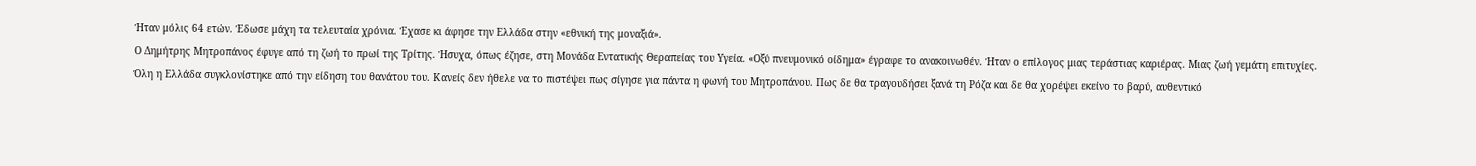Ήταν μόλις 64 ετών. Έδωσε μάχη τα τελευταία χρόνια. Έχασε κι άφησε την Ελλάδα στην «εθνική της μοναξιά».
Ο Δημήτρης Μητροπάνος έφυγε από τη ζωή το πρωί της Τρίτης. Ήσυχα, όπως έζησε, στη Μονάδα Εντατικής Θεραπείας του Υγεία. «Οξύ πνευμονικό οίδημα» έγραφε το ανακοινωθέν. Ήταν ο επίλογος μιας τεράστιας καριέρας. Μιας ζωή γεμάτη επιτυχίες.
Όλη η Ελλάδα συγκλονίστηκε από την είδηση του θανάτου του. Κανείς δεν ήθελε να το πιστέψει πως σίγησε για πάντα η φωνή του Μητροπάνου. Πως δε θα τραγουδήσει ξανά τη Ρόζα και δε θα χορέψει εκείνο το βαρύ, αυθεντικό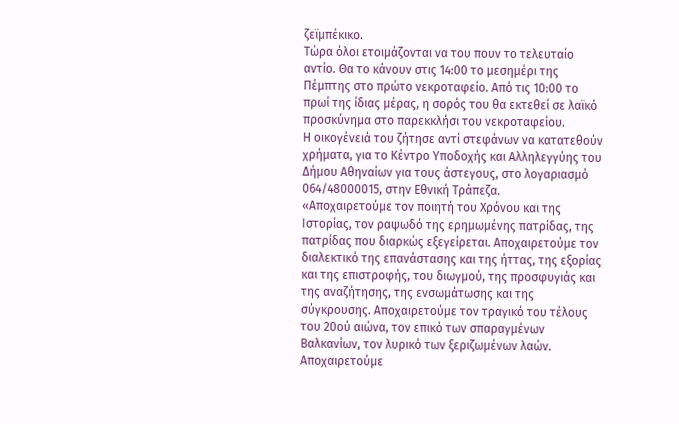ζεϊμπέκικο.
Τώρα όλοι ετοιμάζονται να του πουν το τελευταίο αντίο. Θα το κάνουν στις 14:00 το μεσημέρι της Πέμπτης στο πρώτο νεκροταφείο. Από τις 10:00 το πρωί της ίδιας μέρας, η σορός του θα εκτεθεί σε λαϊκό προσκύνημα στο παρεκκλήσι του νεκροταφείου.
Η οικογένειά του ζήτησε αντί στεφάνων να κατατεθούν χρήματα, για το Κέντρο Υποδοχής και Αλληλεγγύης του Δήμου Αθηναίων για τους άστεγους, στο λογαριασμό 064/48000015, στην Εθνική Τράπεζα.
«Αποχαιρετούμε τον ποιητή του Χρόνου και της Ιστορίας, τον ραψωδό της ερημωμένης πατρίδας, της πατρίδας που διαρκώς εξεγείρεται. Αποχαιρετούμε τον διαλεκτικό της επανάστασης και της ήττας, της εξορίας και της επιστροφής, του διωγμού, της προσφυγιάς και της αναζήτησης, της ενσωμάτωσης και της σύγκρουσης. Αποχαιρετούμε τον τραγικό του τέλους του 20ού αιώνα, τον επικό των σπαραγμένων Βαλκανίων, τον λυρικό των ξεριζωμένων λαών. Αποχαιρετούμε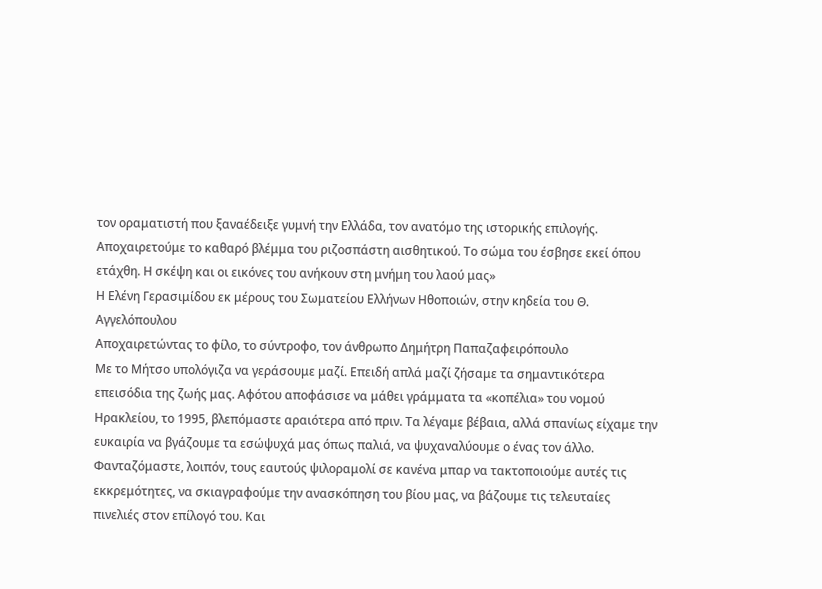τον οραματιστή που ξαναέδειξε γυμνή την Ελλάδα, τον ανατόμο της ιστορικής επιλογής. Αποχαιρετούμε το καθαρό βλέμμα του ριζοσπάστη αισθητικού. Το σώμα του έσβησε εκεί όπου ετάχθη. Η σκέψη και οι εικόνες του ανήκουν στη μνήμη του λαού μας»
Η Ελένη Γερασιμίδου εκ μέρους του Σωματείου Ελλήνων Ηθοποιών, στην κηδεία του Θ. Αγγελόπουλου
Αποχαιρετώντας το φίλο, το σύντροφο, τον άνθρωπο Δημήτρη Παπαζαφειρόπουλο
Με το Μήτσο υπολόγιζα να γεράσουμε μαζί. Επειδή απλά μαζί ζήσαμε τα σημαντικότερα επεισόδια της ζωής μας. Αφότου αποφάσισε να μάθει γράμματα τα «κοπέλια» του νομού Ηρακλείου, το 1995, βλεπόμαστε αραιότερα από πριν. Τα λέγαμε βέβαια, αλλά σπανίως είχαμε την ευκαιρία να βγάζουμε τα εσώψυχά μας όπως παλιά, να ψυχαναλύουμε ο ένας τον άλλο.
Φανταζόμαστε, λοιπόν, τους εαυτούς ψιλοραμολί σε κανένα μπαρ να τακτοποιούμε αυτές τις εκκρεμότητες, να σκιαγραφούμε την ανασκόπηση του βίου μας, να βάζουμε τις τελευταίες πινελιές στον επίλογό του. Και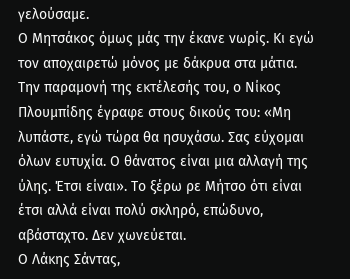γελούσαμε.
Ο Μητσάκος όμως μάς την έκανε νωρίς. Κι εγώ τον αποχαιρετώ μόνος με δάκρυα στα μάτια.
Την παραμονή της εκτέλεσής του, ο Νίκος Πλουμπίδης έγραφε στους δικούς του: «Μη λυπάστε, εγώ τώρα θα ησυχάσω. Σας εύχομαι όλων ευτυχία. Ο θάνατος είναι μια αλλαγή της ύλης. Έτσι είναι». Το ξέρω ρε Μήτσο ότι είναι έτσι αλλά είναι πολύ σκληρό, επώδυνο, αβάσταχτο. Δεν χωνεύεται.
Ο Λάκης Σάντας,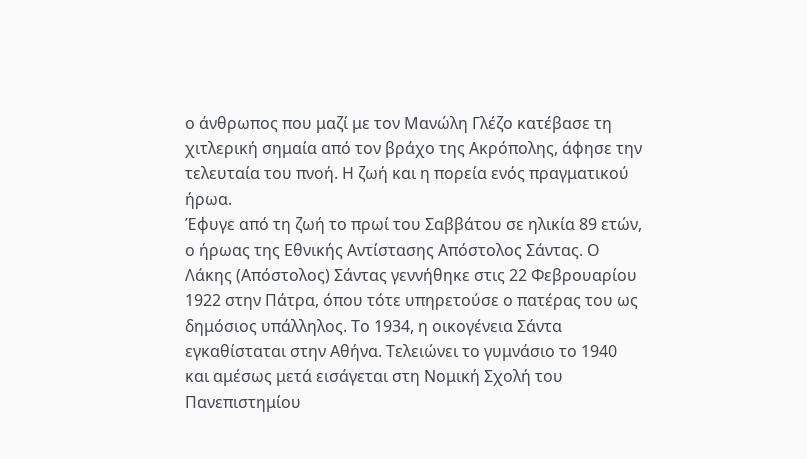ο άνθρωπος που μαζί με τον Μανώλη Γλέζο κατέβασε τη χιτλερική σημαία από τον βράχο της Ακρόπολης, άφησε την τελευταία του πνοή. Η ζωή και η πορεία ενός πραγματικού ήρωα.
Έφυγε από τη ζωή το πρωί του Σαββάτου σε ηλικία 89 ετών, ο ήρωας της Εθνικής Αντίστασης Απόστολος Σάντας. Ο Λάκης (Απόστολος) Σάντας γεννήθηκε στις 22 Φεβρουαρίου 1922 στην Πάτρα, όπου τότε υπηρετούσε ο πατέρας του ως δημόσιος υπάλληλος. Το 1934, η οικογένεια Σάντα εγκαθίσταται στην Αθήνα. Τελειώνει το γυμνάσιο το 1940 και αμέσως μετά εισάγεται στη Νομική Σχολή του Πανεπιστημίου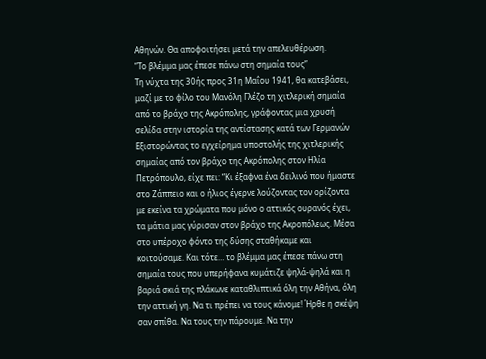Αθηνών. Θα αποφοιτήσει μετά την απελευθέρωση.
“Το βλέμμα μας έπεσε πάνω στη σημαία τους”
Τη νύχτα της 30ής προς 31η Μαΐου 1941, θα κατεβάσει, μαζί με το φίλο του Μανόλη Γλέζο τη χιτλερική σημαία από το βράχο της Ακρόπολης, γράφοντας μια χρυσή σελίδα στην ιστορία της αντίστασης κατά των Γερμανών
Εξιστορώντας το εγχείρημα υποστολής της χιτλερικής σημαίας από τον βράχο της Ακρόπολης στον Ηλία Πετρόπουλο, είχε πει: “Κι έξαφνα ένα δειλινό που ήμαστε στο Ζάππειο και ο ήλιος έγερνε λούζοντας τον ορίζοντα με εκείνα τα χρώματα που μόνο ο αττικός ουρανός έχει, τα μάτια μας γύρισαν στον βράχο της Ακροπόλεως. Μέσα στο υπέροχο φόντο της δύσης σταθήκαμε και κοιτούσαμε. Και τότε… το βλέμμα μας έπεσε πάνω στη σημαία τους που υπερήφανα κυμάτιζε ψηλά-ψηλά και η βαριά σκιά της πλάκωνε καταθλιπτικά όλη την Αθήνα, όλη την αττική γη. Να τι πρέπει να τους κάνομε! Ήρθε η σκέψη σαν σπίθα. Να τους την πάρουμε. Να την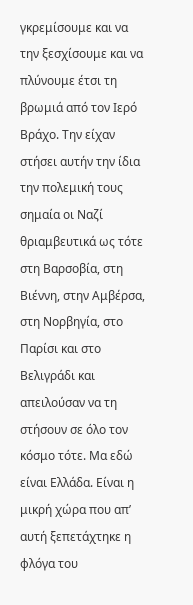γκρεμίσουμε και να την ξεσχίσουμε και να πλύνουμε έτσι τη βρωμιά από τον Ιερό Βράχο. Την είχαν στήσει αυτήν την ίδια την πολεμική τους σημαία οι Ναζί θριαμβευτικά ως τότε στη Βαρσοβία, στη Βιέννη, στην Αμβέρσα, στη Νορβηγία, στο Παρίσι και στο Βελιγράδι και απειλούσαν να τη στήσουν σε όλο τον κόσμο τότε. Μα εδώ είναι Ελλάδα. Είναι η μικρή χώρα που απ’ αυτή ξεπετάχτηκε η φλόγα του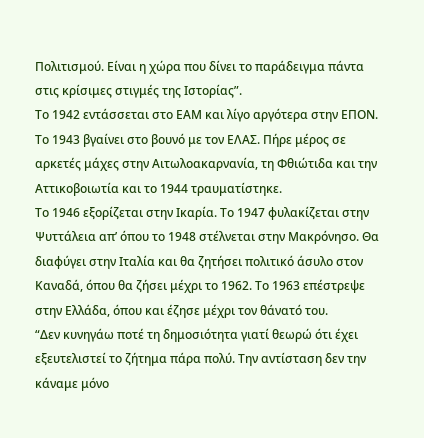Πολιτισμού. Είναι η χώρα που δίνει το παράδειγμα πάντα στις κρίσιμες στιγμές της Ιστορίας”.
Το 1942 εντάσσεται στο ΕΑΜ και λίγο αργότερα στην ΕΠΟΝ. Το 1943 βγαίνει στο βουνό με τον ΕΛΑΣ. Πήρε μέρος σε αρκετές μάχες στην Αιτωλοακαρνανία, τη Φθιώτιδα και την Αττικοβοιωτία και το 1944 τραυματίστηκε.
Το 1946 εξορίζεται στην Ικαρία. Το 1947 φυλακίζεται στην Ψυττάλεια απ’ όπου το 1948 στέλνεται στην Μακρόνησο. Θα διαφύγει στην Ιταλία και θα ζητήσει πολιτικό άσυλο στον Καναδά, όπου θα ζήσει μέχρι το 1962. Το 1963 επέστρεψε στην Ελλάδα, όπου και έζησε μέχρι τον θάνατό του.
“Δεν κυνηγάω ποτέ τη δημοσιότητα γιατί θεωρώ ότι έχει εξευτελιστεί το ζήτημα πάρα πολύ. Την αντίσταση δεν την κάναμε μόνο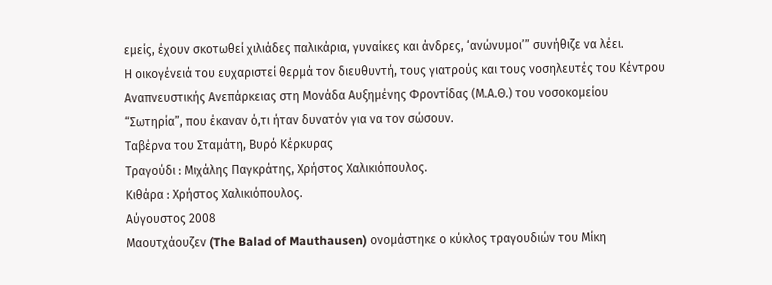εμείς, έχουν σκοτωθεί χιλιάδες παλικάρια, γυναίκες και άνδρες, ‘ανώνυμοι’” συνήθιζε να λέει.
Η οικογένειά του ευχαριστεί θερμά τον διευθυντή, τους γιατρούς και τους νοσηλευτές του Κέντρου Αναπνευστικής Ανεπάρκειας στη Μονάδα Αυξημένης Φροντίδας (Μ.Α.Θ.) του νοσοκομείου “Σωτηρία”, που έκαναν ό,τι ήταν δυνατόν για να τον σώσουν.
Ταβέρνα του Σταμάτη, Βυρό Κέρκυρας
Τραγούδι : Μιχάλης Παγκράτης, Χρήστος Χαλικιόπουλος.
Κιθάρα : Χρήστος Χαλικιόπουλος.
Αύγουστος 2008
Mαουτχάουζεν (The Balad of Mauthausen) ονομάστηκε ο κύκλος τραγουδιών του Μίκη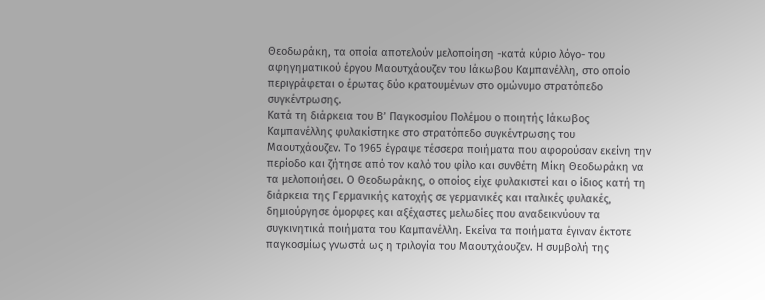Θεοδωράκη, τα οποία αποτελούν μελοποίηση -κατά κύριο λόγο- του αφηγηματικού έργου Μαουτχάουζεν του Ιάκωβου Καμπανέλλη, στο οποίο περιγράφεται ο έρωτας δύο κρατουμένων στο ομώνυμο στρατόπεδο συγκέντρωσης.
Κατά τη διάρκεια του Β’ Παγκοσμίου Πολέμου ο ποιητής Ιάκωβος Καμπανέλλης φυλακίστηκε στο στρατόπεδο συγκέντρωσης του Μαουτχάουζεν. Το 1965 έγραψε τέσσερα ποιήματα που αφορούσαν εκείνη την περίοδο και ζήτησε από τον καλό του φίλο και συνθέτη Μίκη Θεοδωράκη να τα μελοποιήσει. Ο Θεοδωράκης, ο οποίος είχε φυλακιστεί και ο ίδιος κατή τη διάρκεια της Γερμανικής κατοχής σε γερμανικές και ιταλικές φυλακές, δημιούργησε όμορφες και αξέχαστες μελωδίες που αναδεικνύουν τα συγκινητικά ποιήματα του Καμπανέλλη. Εκείνα τα ποιήματα έγιναν έκτοτε παγκοσμίως γνωστά ως η τριλογία του Μαουτχάουζεν. Η συμβολή της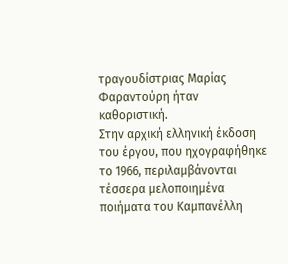τραγουδίστριας Μαρίας Φαραντούρη ήταν καθοριστική.
Στην αρχική ελληνική έκδοση του έργου, που ηχογραφήθηκε το 1966, περιλαμβάνονται τέσσερα μελοποιημένα ποιήματα του Καμπανέλλη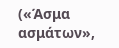(«Άσμα ασμάτων»,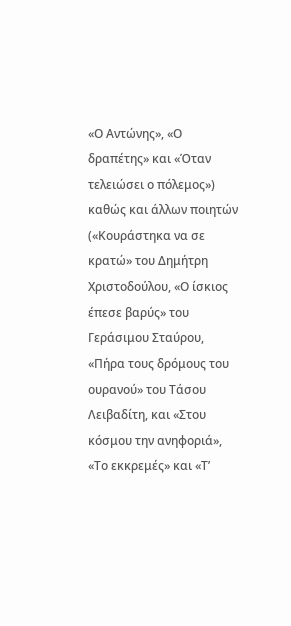«Ο Αντώνης», «Ο δραπέτης» και «Όταν τελειώσει ο πόλεμος») καθώς και άλλων ποιητών («Κουράστηκα να σε κρατώ» του Δημήτρη Χριστοδούλου, «Ο ίσκιος έπεσε βαρύς» του Γεράσιμου Σταύρου, «Πήρα τους δρόμους του ουρανού» του Τάσου Λειβαδίτη, και «Στου κόσμου την ανηφοριά», «Το εκκρεμές» και «Τ’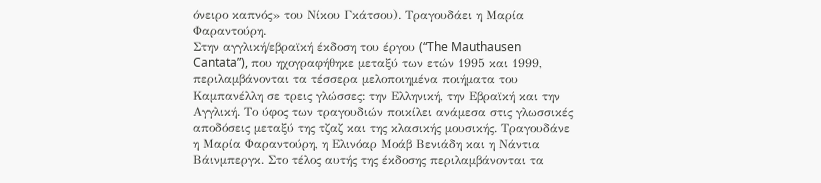όνειρο καπνός» του Νίκου Γκάτσου). Τραγουδάει η Μαρία Φαραντούρη.
Στην αγγλική/εβραϊκή έκδοση του έργου (“The Mauthausen Cantata”), που ηχογραφήθηκε μεταξύ των ετών 1995 και 1999, περιλαμβάνονται τα τέσσερα μελοποιημένα ποιήματα του Καμπανέλλη σε τρεις γλώσσες: την Ελληνική, την Εβραϊκή και την Αγγλική. Το ύφος των τραγουδιών ποικίλει ανάμεσα στις γλωσσικές αποδόσεις μεταξύ της τζαζ και της κλασικής μουσικής. Τραγουδάνε η Μαρία Φαραντούρη, η Ελινόαρ Μοάβ Βενιάδη και η Νάντια Βάινμπεργκ. Στο τέλος αυτής της έκδοσης περιλαμβάνονται τα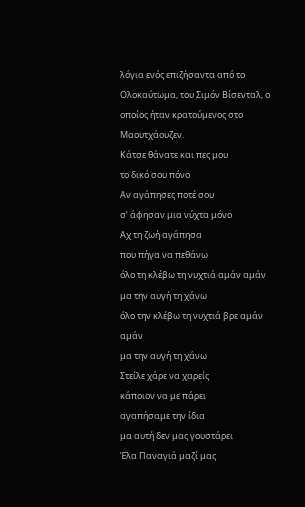λόγια ενός επιζήσαντα από το Ολοκαύτωμα, του Σιμόν Βίσενταλ, ο οποίος ήταν κρατούμενος στο Μαουτχάουζεν.
Κάτσε θάνατε και πες μου
το δικό σου πόνο
Αν αγάπησες ποτέ σου
σ’ άφησαν μια νύχτα μόνο
Αχ τη ζωή αγάπησα
που πήγα να πεθάνω
όλο τη κλέβω τη νυχτιά αμάν αμάν
μα την αυγή τη χάνω
όλο την κλέβω τη νυχτιά βρε αμάν αμάν
μα την αυγή τη χάνω
Στείλε χάρε να χαρείς
κάποιον να με πάρει
αγαπήσαμε την ίδια
μα αυτή δεν μας γουστάρει
Έλα Παναγιά μαζί μας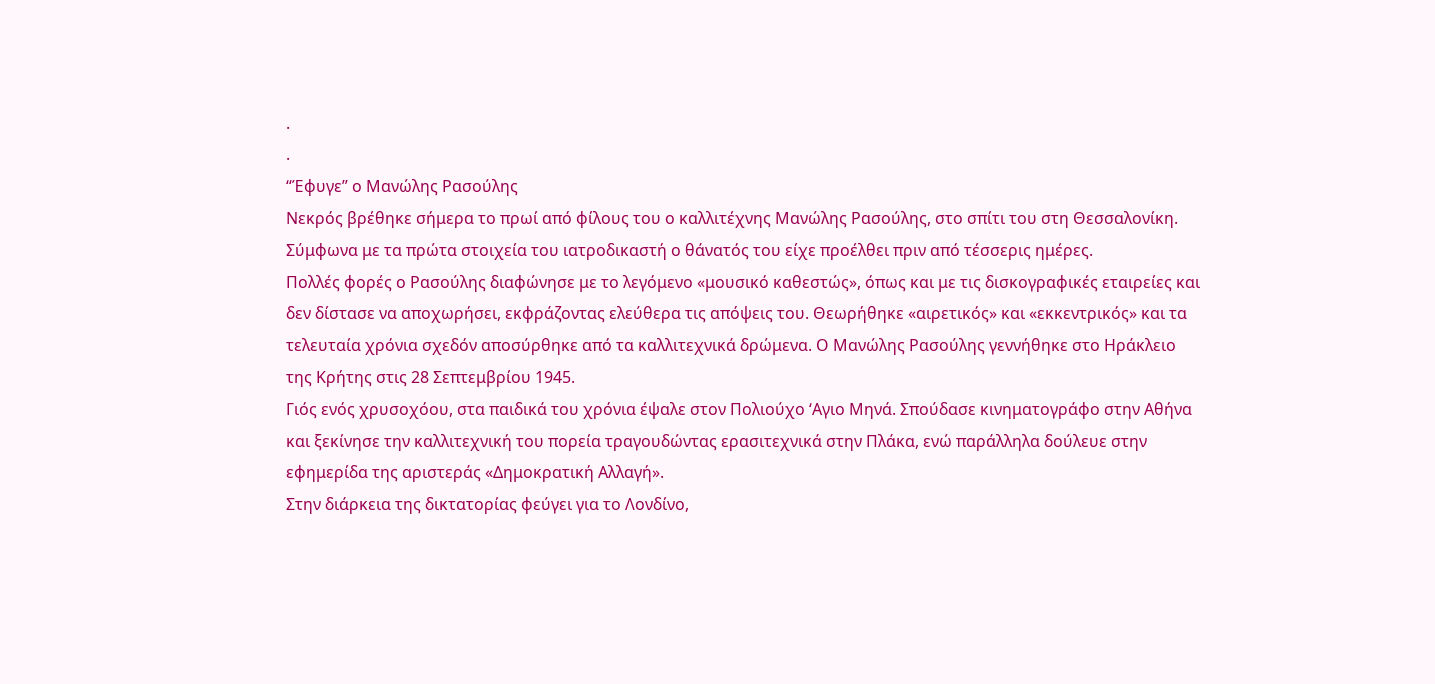.
.
“Έφυγε” ο Μανώλης Ρασούλης
Νεκρός βρέθηκε σήμερα το πρωί από φίλους του ο καλλιτέχνης Μανώλης Ρασούλης, στο σπίτι του στη Θεσσαλονίκη. Σύμφωνα με τα πρώτα στοιχεία του ιατροδικαστή ο θάνατός του είχε προέλθει πριν από τέσσερις ημέρες.
Πολλές φορές ο Ρασούλης διαφώνησε με το λεγόμενο «μουσικό καθεστώς», όπως και με τις δισκογραφικές εταιρείες και δεν δίστασε να αποχωρήσει, εκφράζοντας ελεύθερα τις απόψεις του. Θεωρήθηκε «αιρετικός» και «εκκεντρικός» και τα τελευταία χρόνια σχεδόν αποσύρθηκε από τα καλλιτεχνικά δρώμενα. Ο Μανώλης Ρασούλης γεννήθηκε στο Ηράκλειο της Κρήτης στις 28 Σεπτεμβρίου 1945.
Γιός ενός χρυσοχόου, στα παιδικά του χρόνια έψαλε στον Πολιούχο ‘Αγιο Μηνά. Σπούδασε κινηματογράφο στην Αθήνα και ξεκίνησε την καλλιτεχνική του πορεία τραγουδώντας ερασιτεχνικά στην Πλάκα, ενώ παράλληλα δούλευε στην εφημερίδα της αριστεράς «Δημοκρατική Αλλαγή».
Στην διάρκεια της δικτατορίας φεύγει για το Λονδίνο,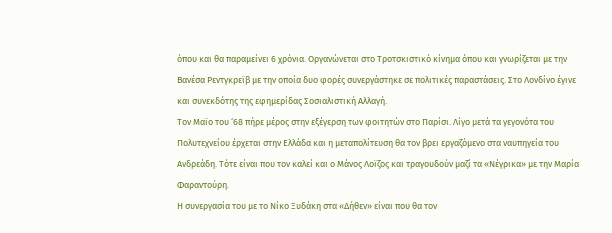όπου και θα παραμείνει 6 χρόνια. Οργανώνεται στο Τροτσκιστικό κίνημα όπου και γνωρίζεται με την Βανέσα Ρεντγκρεϊβ με την οποία δυο φορές συνεργάστηκε σε πολιτικές παραστάσεις. Στο Λονδίνο έγινε και συνεκδότης της εφημερίδας Σοσιαλιστική Αλλαγή.
Τον Μαϊο του ‘68 πήρε μέρος στην εξέγερση των φοιτητών στο Παρίσι. Λίγο μετά τα γεγονότα του Πολυτεχνείου έρχεται στην Ελλάδα και η μεταπολίτευση θα τον βρει εργαζόμενο στα ναυπηγεία του Ανδρεάδη. Τότε είναι που τον καλεί και ο Μάνος Λοϊζος και τραγουδούν μαζί τα «Νέγρικα» με την Μαρία Φαραντούρη.
Η συνεργασία του με το Νίκο Ξυδάκη στα «Δήθεν» είναι που θα τον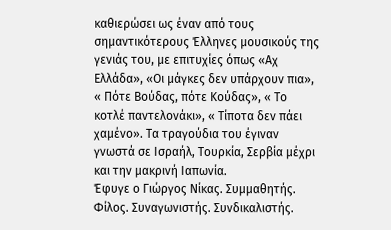καθιερώσει ως έναν από τους σημαντικότερους Έλληνες μουσικούς της γενιάς του, με επιτυχίες όπως «Αχ Ελλάδα», «Οι μάγκες δεν υπάρχουν πια», « Πότε Βούδας, πότε Κούδας», « Το κοτλέ παντελονάκι», « Τίποτα δεν πάει χαμένο». Τα τραγούδια του έγιναν γνωστά σε Ισραήλ, Τουρκία, Σερβία μέχρι και την μακρινή Ιαπωνία.
Έφυγε ο Γιώργος Νίκας. Συμμαθητής. Φίλος. Συναγωνιστής. Συνδικαλιστής.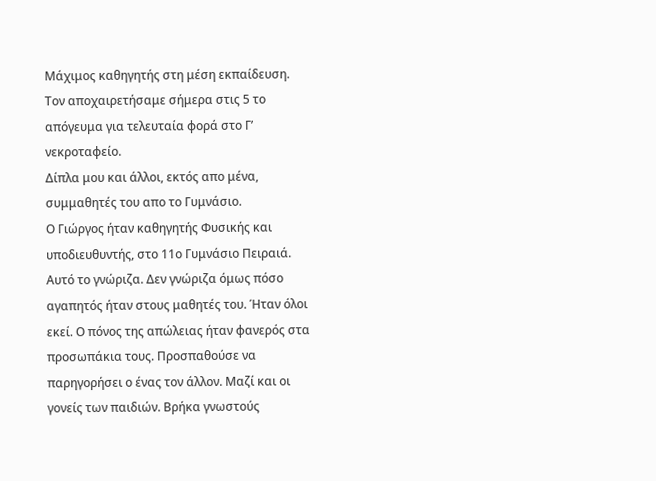Μάχιμος καθηγητής στη μέση εκπαίδευση.
Τον αποχαιρετήσαμε σήμερα στις 5 το απόγευμα για τελευταία φορά στο Γ’ νεκροταφείο.
Δίπλα μου και άλλοι, εκτός απο μένα, συμμαθητές του απο το Γυμνάσιο.
Ο Γιώργος ήταν καθηγητής Φυσικής και υποδιευθυντής, στο 11ο Γυμνάσιο Πειραιά. Αυτό το γνώριζα. Δεν γνώριζα όμως πόσο αγαπητός ήταν στους μαθητές του. Ήταν όλοι εκεί. Ο πόνος της απώλειας ήταν φανερός στα προσωπάκια τους. Προσπαθούσε να παρηγορήσει ο ένας τον άλλον. Μαζί και οι γονείς των παιδιών. Βρήκα γνωστούς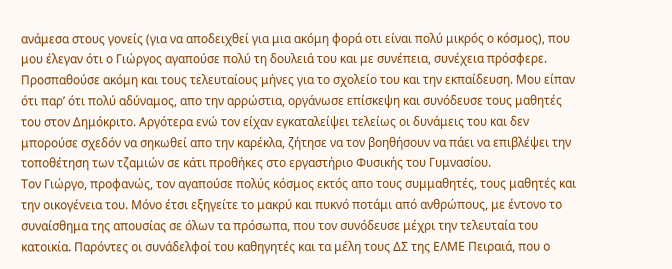ανάμεσα στους γονείς (για να αποδειχθεί για μια ακόμη φορά οτι είναι πολύ μικρός ο κόσμος), που μου έλεγαν ότι ο Γιώργος αγαπούσε πολύ τη δουλειά του και με συνέπεια, συνέχεια πρόσφερε. Προσπαθούσε ακόμη και τους τελευταίους μήνες για το σχολείο του και την εκπαίδευση. Μου είπαν ότι παρ’ ότι πολύ αδύναμος, απο την αρρώστια, οργάνωσε επίσκεψη και συνόδευσε τους μαθητές του στον Δημόκριτο. Αργότερα ενώ τον είχαν εγκαταλείψει τελείως οι δυνάμεις του και δεν μπορούσε σχεδόν να σηκωθεί απο την καρέκλα, ζήτησε να τον βοηθήσουν να πάει να επιβλέψει την τοποθέτηση των τζαμιών σε κάτι προθήκες στο εργαστήριο Φυσικής του Γυμνασίου.
Τον Γιώργο, προφανώς, τον αγαπούσε πολύς κόσμος εκτός απο τους συμμαθητές, τους μαθητές και την οικογένεια του. Μόνο έτσι εξηγείτε το μακρύ και πυκνό ποτάμι από ανθρώπους, με έντονο το συναίσθημα της απουσίας σε όλων τα πρόσωπα, που τον συνόδευσε μέχρι την τελευταία του κατοικία. Παρόντες οι συνάδελφοί του καθηγητές και τα μέλη τους ΔΣ της ΕΛΜΕ Πειραιά, που ο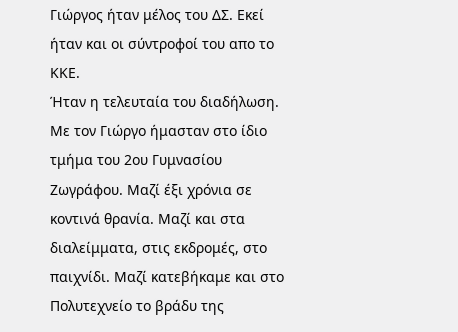Γιώργος ήταν μέλος του ΔΣ. Εκεί ήταν και οι σύντροφοί του απο το ΚΚΕ.
Ήταν η τελευταία του διαδήλωση.
Με τον Γιώργο ήμασταν στο ίδιο τμήμα του 2ου Γυμνασίου Ζωγράφου. Μαζί έξι χρόνια σε κοντινά θρανία. Μαζί και στα διαλείμματα, στις εκδρομές, στο παιχνίδι. Μαζί κατεβήκαμε και στο Πολυτεχνείο το βράδυ της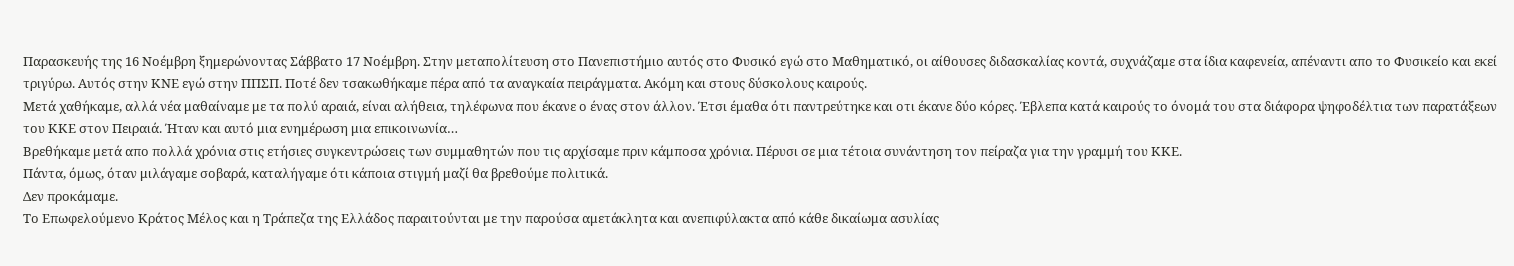Παρασκευής της 16 Νοέμβρη ξημερώνοντας Σάββατο 17 Νοέμβρη. Στην μεταπολίτευση στο Πανεπιστήμιο αυτός στο Φυσικό εγώ στο Μαθηματικό, οι αίθουσες διδασκαλίας κοντά, συχνάζαμε στα ίδια καφενεία, απέναντι απο το Φυσικείο και εκεί τριγύρω. Αυτός στην ΚΝΕ εγώ στην ΠΠΣΠ. Ποτέ δεν τσακωθήκαμε πέρα από τα αναγκαία πειράγματα. Ακόμη και στους δύσκολους καιρούς.
Μετά χαθήκαμε, αλλά νέα μαθαίναμε με τα πολύ αραιά, είναι αλήθεια, τηλέφωνα που έκανε ο ένας στον άλλον. Έτσι έμαθα ότι παντρεύτηκε και οτι έκανε δύο κόρες. Έβλεπα κατά καιρούς το όνομά του στα διάφορα ψηφοδέλτια των παρατάξεων του ΚΚΕ στον Πειραιά. Ήταν και αυτό μια ενημέρωση μια επικοινωνία…
Βρεθήκαμε μετά απο πολλά χρόνια στις ετήσιες συγκεντρώσεις των συμμαθητών που τις αρχίσαμε πριν κάμποσα χρόνια. Πέρυσι σε μια τέτοια συνάντηση τον πείραζα για την γραμμή του ΚΚΕ.
Πάντα, όμως, όταν μιλάγαμε σοβαρά, καταλήγαμε ότι κάποια στιγμή μαζί θα βρεθούμε πολιτικά.
Δεν προκάμαμε.
Το Επωφελούμενο Κράτος Μέλος και η Τράπεζα της Ελλάδος παραιτούνται με την παρούσα αμετάκλητα και ανεπιφύλακτα από κάθε δικαίωμα ασυλίας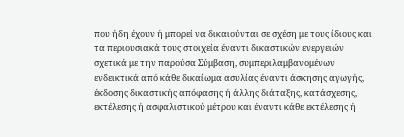που ήδη έχουν ή μπορεί να δικαιούνται σε σχέση με τους ίδιους και τα περιουσιακά τους στοιχεία έναντι δικαστικών ενεργειών σχετικά με την παρούσα Σύμβαση, συμπεριλαμβανομένων ενδεικτικά από κάθε δικαίωμα ασυλίας έναντι άσκησης αγωγής, έκδοσης δικαστικής απόφασης ή άλλης διάταξης, κατάσχεσης, εκτέλεσης ή ασφαλιστικού μέτρου και έναντι κάθε εκτέλεσης ή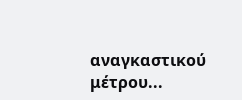αναγκαστικού μέτρου...